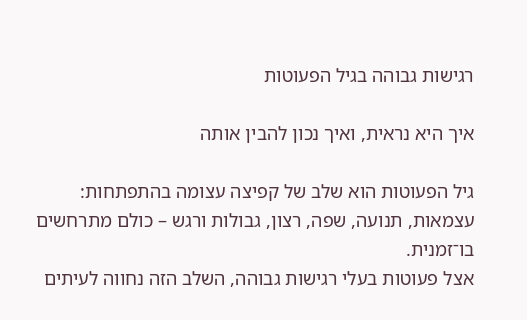רגישות גבוהה בגיל הפעוטות

איך היא נראית, ואיך נכון להבין אותה

גיל הפעוטות הוא שלב של קפיצה עצומה בהתפתחות:
עצמאות, תנועה, שפה, רצון, גבולות ורגש – כולם מתרחשים בו־זמנית.
אצל פעוטות בעלי רגישות גבוהה, השלב הזה נחווה לעיתים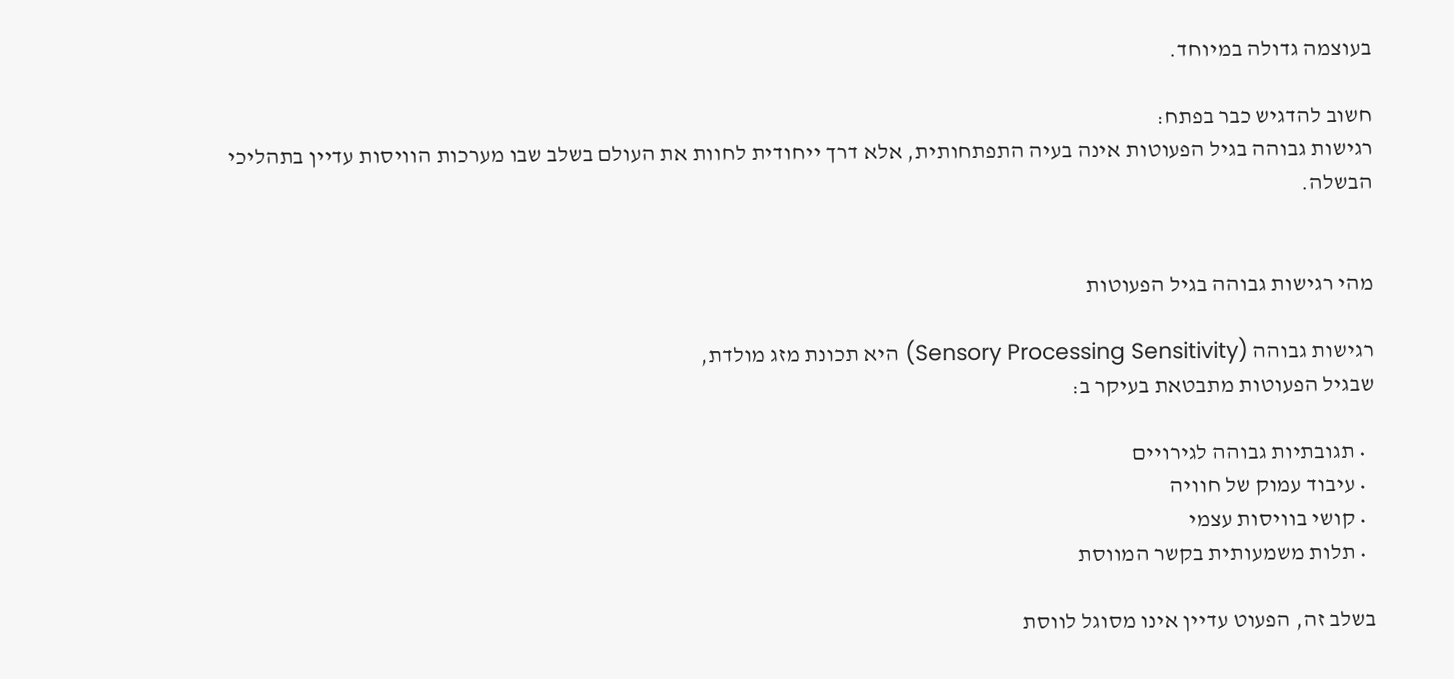בעוצמה גדולה במיוחד.

חשוב להדגיש כבר בפתח:
רגישות גבוהה בגיל הפעוטות אינה בעיה התפתחותית, אלא דרך ייחודית לחוות את העולם בשלב שבו מערכות הוויסות עדיין בתהליכי הבשלה.


מהי רגישות גבוהה בגיל הפעוטות

רגישות גבוהה (Sensory Processing Sensitivity) היא תכונת מזג מולדת,
שבגיל הפעוטות מתבטאת בעיקר ב:

  • תגובתיות גבוהה לגירויים
  • עיבוד עמוק של חוויה
  • קושי בוויסות עצמי
  • תלות משמעותית בקשר המווסת

בשלב זה, הפעוט עדיין אינו מסוגל לווסת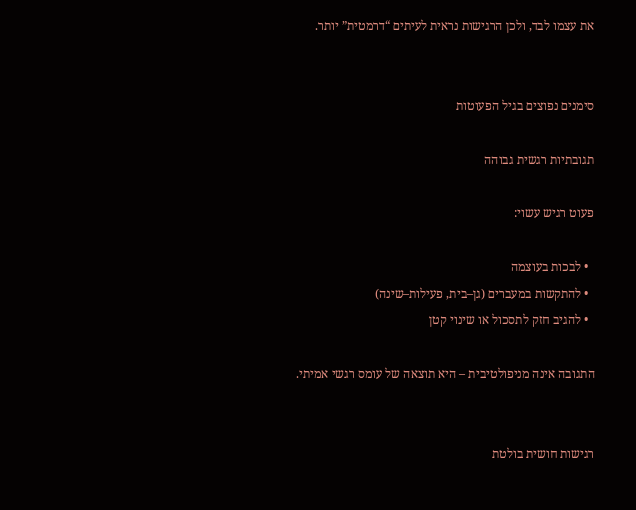את עצמו לבד, ולכן הרגישות נראית לעיתים “דרמטית” יותר.


סימנים נפוצים בגיל הפעוטות

תגובתיות רגשית גבוהה

פעוט רגיש עשוי:

  • לבכות בעוצמה
  • להתקשות במעברים (גן–בית, פעילות–שינה)
  • להגיב חזק לתסכול או שינוי קטן

התגובה אינה מניפולטיבית – היא תוצאה של עומס רגשי אמיתי.


רגישות חושית בולטת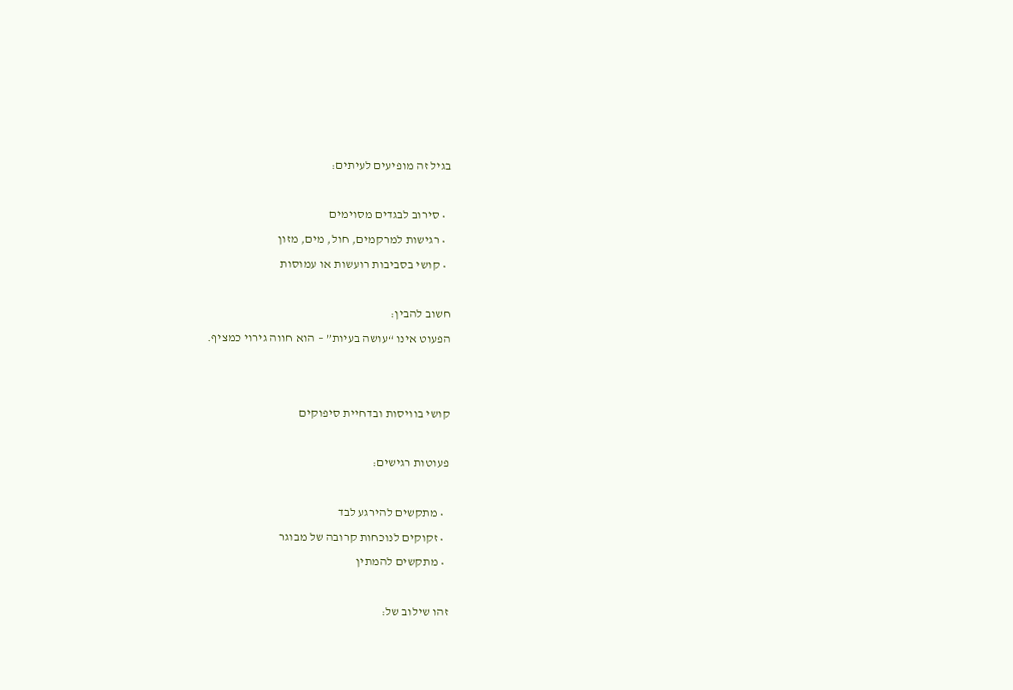בגיל זה מופיעים לעיתים:

  • סירוב לבגדים מסוימים
  • רגישות למרקמים, חול, מים, מזון
  • קושי בסביבות רועשות או עמוסות

חשוב להבין:
הפעוט אינו “עושה בעיות” – הוא חווה גירוי כמציף.


קושי בוויסות ובדחיית סיפוקים

פעוטות רגישים:

  • מתקשים להירגע לבד
  • זקוקים לנוכחות קרובה של מבוגר
  • מתקשים להמתין

זהו שילוב של: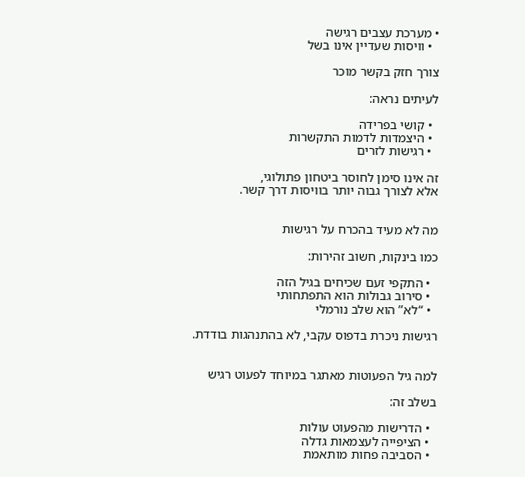• מערכת עצבים רגישה
  • וויסות שעדיין אינו בשל

צורך חזק בקשר מוכר

לעיתים נראה:

  • קושי בפרידה
  • היצמדות לדמות התקשרות
  • רגישות לזרים

זה אינו סימן לחוסר ביטחון פתולוגי,
אלא לצורך גבוה יותר בוויסות דרך קשר.


מה לא מעיד בהכרח על רגישות

כמו בינקות, חשוב זהירות:

  • התקפי זעם שכיחים בגיל הזה
  • סירוב גבולות הוא התפתחותי
  • “לא” הוא שלב נורמלי

רגישות ניכרת בדפוס עקבי, לא בהתנהגות בודדת.


למה גיל הפעוטות מאתגר במיוחד לפעוט רגיש

בשלב זה:

  • הדרישות מהפעוט עולות
  • הציפייה לעצמאות גדלה
  • הסביבה פחות מותאמת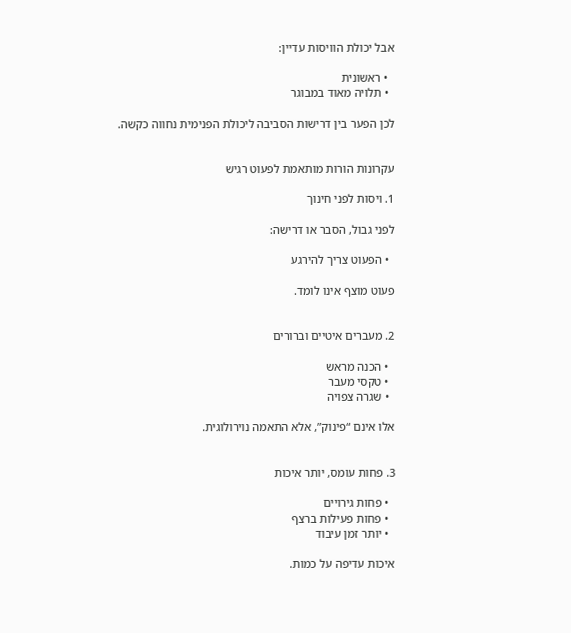אבל יכולת הוויסות עדיין:

  • ראשונית
  • תלויה מאוד במבוגר

לכן הפער בין דרישות הסביבה ליכולת הפנימית נחווה כקשה.


עקרונות הורות מותאמת לפעוט רגיש

1. ויסות לפני חינוך

לפני גבול, הסבר או דרישה:

  • הפעוט צריך להירגע

פעוט מוצף אינו לומד.


2. מעברים איטיים וברורים

  • הכנה מראש
  • טקסי מעבר
  • שגרה צפויה

אלו אינם “פינוק”, אלא התאמה נוירולוגית.


3. פחות עומס, יותר איכות

  • פחות גירויים
  • פחות פעילות ברצף
  • יותר זמן עיבוד

איכות עדיפה על כמות.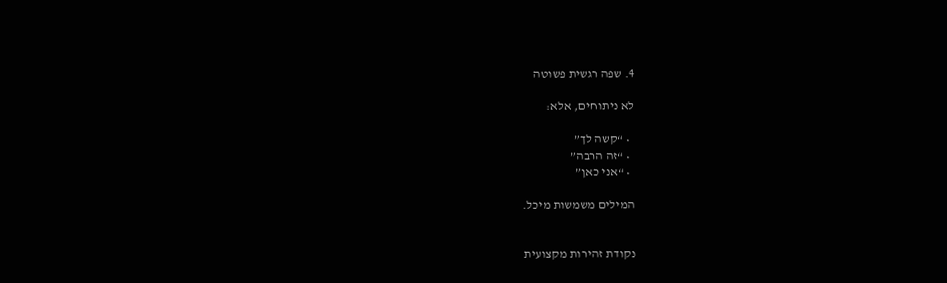4. שפה רגשית פשוטה

לא ניתוחים, אלא:

  • “קשה לך”
  • “זה הרבה”
  • “אני כאן”

המילים משמשות מיכל.


נקודת זהירות מקצועית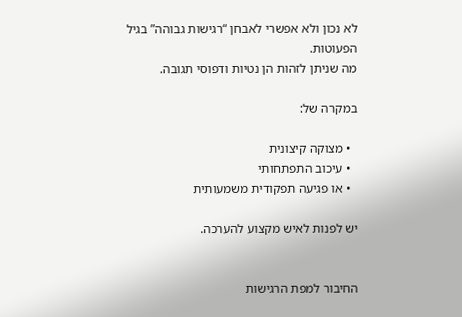לא נכון ולא אפשרי לאבחן “רגישות גבוהה” בגיל הפעוטות.
מה שניתן לזהות הן נטיות ודפוסי תגובה.

במקרה של:

  • מצוקה קיצונית
  • עיכוב התפתחותי
  • או פגיעה תפקודית משמעותית

יש לפנות לאיש מקצוע להערכה.


החיבור למפת הרגישות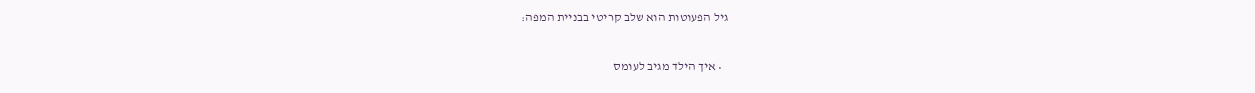גיל הפעוטות הוא שלב קריטי בבניית המפה:

  • איך הילד מגיב לעומס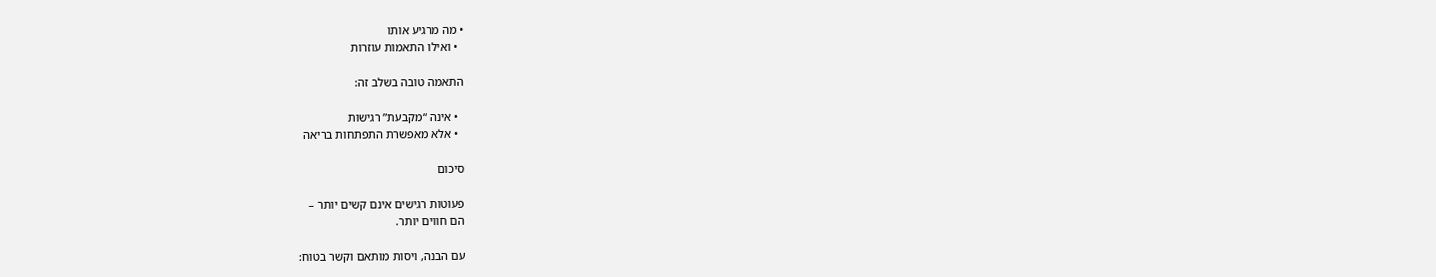• מה מרגיע אותו
  • ואילו התאמות עוזרות

התאמה טובה בשלב זה:

  • אינה “מקבעת” רגישות
  • אלא מאפשרת התפתחות בריאה

סיכום

פעוטות רגישים אינם קשים יותר –
הם חווים יותר.

עם הבנה, ויסות מותאם וקשר בטוח: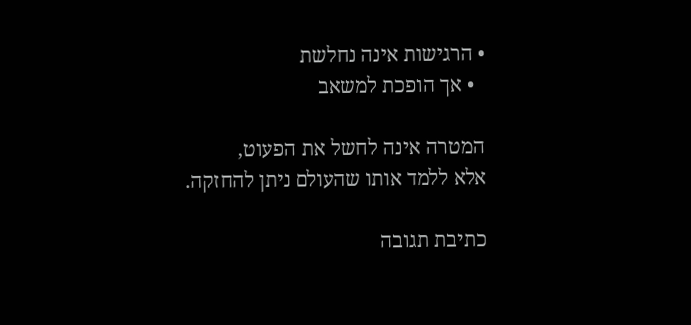• הרגישות אינה נחלשת
  • אך הופכת למשאב

המטרה אינה לחשל את הפעוט,
אלא ללמד אותו שהעולם ניתן להחזקה.

כתיבת תגובה